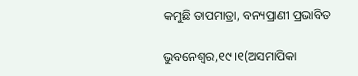କମୁଛି ତାପମାତ୍ରା, ବନ୍ୟପ୍ରାଣୀ ପ୍ରଭାବିତ

ଭୁବନେଶ୍ୱର,୧୯।୧(ଅସମାପିକା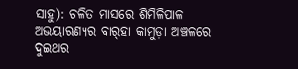ସାହୁ): ଚଳିତ ମାସରେ ଶିମିଳିପାଳ ଅଭୟାରଣ୍ୟର ବାର୍‌ହା କାମୁଡ଼ା ଅଞ୍ଚଳରେ ଦୁଇଥର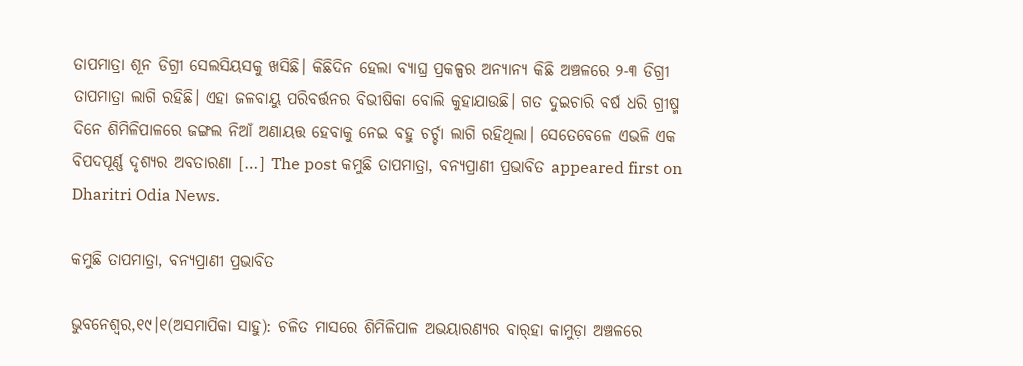ତାପମାତ୍ରା ଶୂନ ଡିଗ୍ରୀ ସେଲସିୟସକୁ ଖସିଛି। କିଛିଦିନ ହେଲା ବ୍ୟାଘ୍ର ପ୍ରକଳ୍ପର ଅନ୍ୟାନ୍ୟ କିଛି ଅଞ୍ଚଳରେ ୨-୩ ଡିଗ୍ରୀ ତାପମାତ୍ରା ଲାଗି ରହିଛି। ଏହା ଜଳବାୟୁ ପରିବର୍ତ୍ତନର ବିଭୀଷିକା ବୋଲି କୁହାଯାଉଛି। ଗତ ଦୁଇଚାରି ବର୍ଷ ଧରି ଗ୍ରୀଷ୍ମ ଦିନେ ଶିମିଳିପାଳରେ ଜଙ୍ଗଲ ନିଆଁ ଅଣାୟତ୍ତ ହେବାକୁ ନେଇ ବହୁ ଚର୍ଚ୍ଚା ଲାଗି ରହିଥିଲା। ସେତେବେଳେ ଏଭଳି ଏକ ବିପଦପୂର୍ଣ୍ଣ ଦୃଶ୍ୟର ଅବତାରଣା […] The post କମୁଛି ତାପମାତ୍ରା, ବନ୍ୟପ୍ରାଣୀ ପ୍ରଭାବିତ appeared first on Dharitri Odia News.

କମୁଛି ତାପମାତ୍ରା, ବନ୍ୟପ୍ରାଣୀ ପ୍ରଭାବିତ

ଭୁବନେଶ୍ୱର,୧୯।୧(ଅସମାପିକା ସାହୁ): ଚଳିତ ମାସରେ ଶିମିଳିପାଳ ଅଭୟାରଣ୍ୟର ବାର୍‌ହା କାମୁଡ଼ା ଅଞ୍ଚଳରେ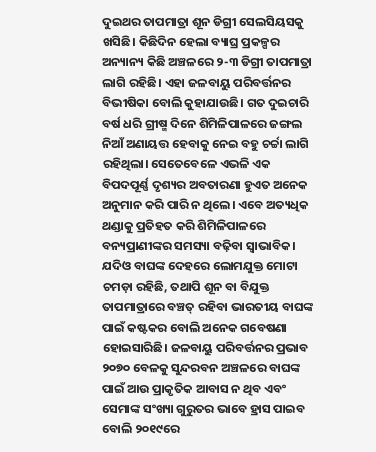ଦୁଇଥର ତାପମାତ୍ରା ଶୂନ ଡିଗ୍ରୀ ସେଲସିୟସକୁ ଖସିଛି। କିଛିଦିନ ହେଲା ବ୍ୟାଘ୍ର ପ୍ରକଳ୍ପର ଅନ୍ୟାନ୍ୟ କିଛି ଅଞ୍ଚଳରେ ୨-୩ ଡିଗ୍ରୀ ତାପମାତ୍ରା ଲାଗି ରହିଛି। ଏହା ଜଳବାୟୁ ପରିବର୍ତ୍ତନର ବିଭୀଷିକା ବୋଲି କୁହାଯାଉଛି। ଗତ ଦୁଇଚାରି ବର୍ଷ ଧରି ଗ୍ରୀଷ୍ମ ଦିନେ ଶିମିଳିପାଳରେ ଜଙ୍ଗଲ ନିଆଁ ଅଣାୟତ୍ତ ହେବାକୁ ନେଇ ବହୁ ଚର୍ଚ୍ଚା ଲାଗି ରହିଥିଲା। ସେତେବେଳେ ଏଭଳି ଏକ ବିପଦପୂର୍ଣ୍ଣ ଦୃଶ୍ୟର ଅବତାରଣା ହୁଏତ ଅନେକ ଅନୁମାନ କରି ପାରି ନ ଥିଲେ। ଏବେ ଅତ୍ୟଧିକ ଥଣ୍ଡାକୁ ପ୍ରତିହତ କରି ଶିମିଳିପାଳରେ ବନ୍ୟପ୍ରାଣୀଙ୍କର ସମସ୍ୟା ବଢ଼ିବା ସ୍ବାଭାବିକ। ଯଦିଓ ବାଘଙ୍କ ଦେହରେ ଲୋମଯୁକ୍ତ ମୋଟା ଚମଡ଼ା ରହିଛି, ତଥାପି ଶୂନ ବା ବିଯୁକ୍ତ ତାପମାତ୍ରାରେ ବଞ୍ଚତ୍ ରହିବା ଭାରତୀୟ ବାଘଙ୍କ ପାଇଁ କଷ୍ଟକର ବୋଲି ଅନେକ ଗବେଷଣା ହୋଇସାରିଛି। ଜଳବାୟୁ ପରିବର୍ତ୍ତନର ପ୍ରଭାବ ୨୦୭୦ ବେଳକୁ ସୁନ୍ଦରବନ ଅଞ୍ଚଳରେ ବାଘଙ୍କ ପାଇଁ ଆଉ ପ୍ରାକୃତିକ ଆବାସ ନ ଥିବ ଏବଂ ସେମାଙ୍କ ସଂଖ୍ୟା ଗୁରୁତର ଭାବେ ହ୍ରାସ ପାଇବ ବୋଲି ୨୦୧୯ରେ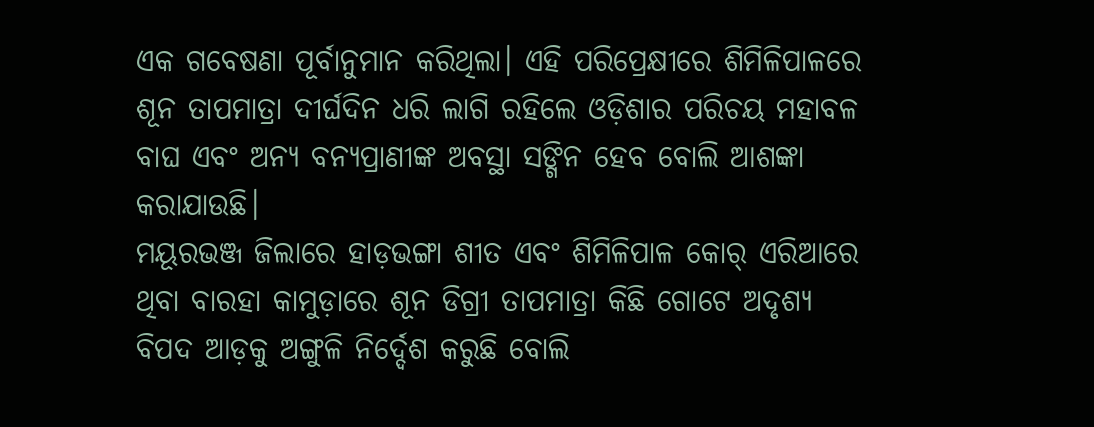ଏକ ଗବେଷଣା ପୂର୍ବାନୁମାନ କରିଥିଲା। ଏହି ପରିପ୍ରେକ୍ଷୀରେ ଶିମିଳିପାଳରେ ଶୂନ ତାପମାତ୍ରା ଦୀର୍ଘଦିନ ଧରି ଲାଗି ରହିଲେ ଓଡ଼ିଶାର ପରିଚୟ ମହାବଳ ବାଘ ଏବଂ ଅନ୍ୟ ବନ୍ୟପ୍ରାଣୀଙ୍କ ଅବସ୍ଥା ସଙ୍ଗିନ ହେବ ବୋଲି ଆଶଙ୍କା କରାଯାଉଛି।
ମୟୂରଭଞ୍ଜ ଜିଲାରେ ହାଡ଼ଭଙ୍ଗା ଶୀତ ଏବଂ ଶିମିଳିପାଳ କୋର୍‌ ଏରିଆରେ ଥିବା ବାରହା କାମୁଡ଼ାରେ ଶୂନ ଡିଗ୍ରୀ ତାପମାତ୍ରା କିଛି ଗୋଟେ ଅଦୃଶ୍ୟ ବିପଦ ଆଡ଼କୁ ଅଙ୍ଗୁଳି ନିର୍ଦ୍ଦେଶ କରୁଛି ବୋଲି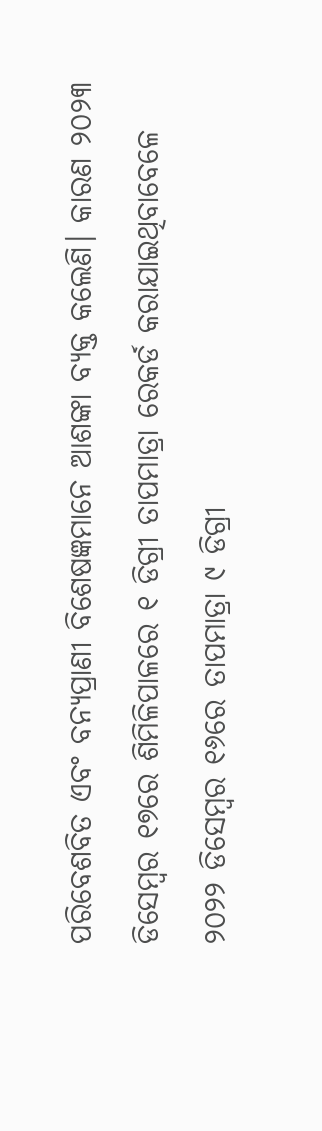ପରିବେଶବିତ ଏବଂ ବନ୍ୟପ୍ରାଣୀ ବିଶେଷଜ୍ଞମାନେ ଆଶଙ୍କା ବ୍ୟକ୍ତ କଲେଣି। କାରଣ ୨୦୨୩ ଡିସେମ୍ବର ୧୭ରେ ଶିମିଳିପାଳରେ ୧ ଡିଗ୍ରୀ ତାପମାତ୍ରା ରେକର୍ଡ କରାଯାଇଥିବାବେଳେ ୨୦୨୨ ଡିସେମ୍ବର ୧୬ରେ ତାପମାତ୍ରା ୯ ଡିଗ୍ରୀ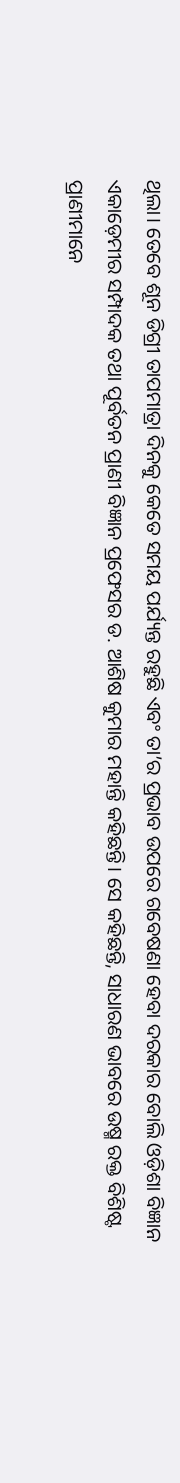ଥିଲା। ତେବେ ଶୂନ ଡିଗ୍ରୀ ତାପମାତ୍ରା ଦିନକୁ କେତେ ସମୟ ପର୍ଯ୍ୟନ୍ତ ରହୁଛି ଏବଂ ତା’ର ପ୍ରଭାବ ଉପରେ ଗବେଷଣା ହେବା ଦରକାର ବୋଲି ଓଡ଼ିଶା ବିଜ୍ଞାନ ଏକାଡ଼େମୀର ସମ୍ପାଦକ ତଥା ପୂର୍ବତନ ପ୍ରାଣୀ ବିଜ୍ଞାନ ପ୍ରଫେସର ଡ. ଆଶିଷ କୁମାର ମହାନ୍ତି କହିଛନ୍ତି। ସେ କହିଛନ୍ତି, ସାଧାରଣ ଭାବରେ ଉଷ୍ମ ରକ୍ତ ବିଶିଷ୍ଟ ପ୍ରାଣୀମାନେ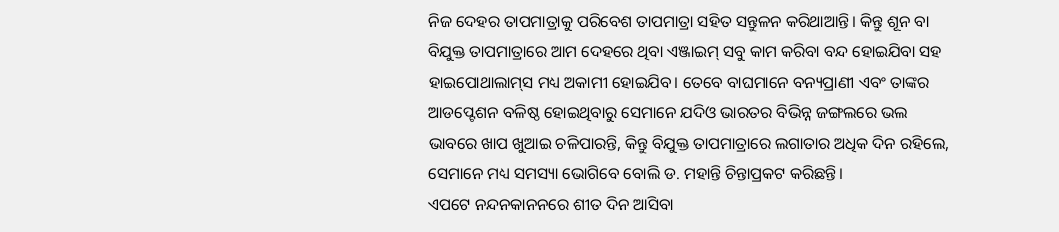ନିଜ ଦେହର ତାପମାତ୍ରାକୁ ପରିବେଶ ତାପମାତ୍ରା ସହିତ ସନ୍ତୁଳନ କରିଥାଆନ୍ତି। କିନ୍ତୁ ଶୂନ ବା ବିଯୁକ୍ତ ତାପମାତ୍ରାରେ ଆମ ଦେହରେ ଥିବା ଏଞ୍ଜାଇମ୍‌ ସବୁ କାମ କରିବା ବନ୍ଦ ହୋଇଯିବା ସହ ହାଇପୋଥାଲାମ୍‌ସ ମଧ୍ୟ ଅକାମୀ ହୋଇଯିବ। ତେବେ ବାଘମାନେ ବନ୍ୟପ୍ରାଣୀ ଏବଂ ତାଙ୍କର ଆଡପ୍ଟେଶନ ବଳିଷ୍ଠ ହୋଇଥିବାରୁ ସେମାନେ ଯଦିଓ ଭାରତର ବିଭିନ୍ନ ଜଙ୍ଗଲରେ ଭଲ ଭାବରେ ଖାପ ଖୁଆଇ ଚଳିପାରନ୍ତି, କିନ୍ତୁ ବିଯୁକ୍ତ ତାପମାତ୍ରାରେ ଲଗାତାର ଅଧିକ ଦିନ ରହିଲେ, ସେମାନେ ମଧ୍ୟ ସମସ୍ୟା ଭୋଗିବେ ବୋଲି ଡ. ମହାନ୍ତି ଚିନ୍ତାପ୍ରକଟ କରିଛନ୍ତି।
ଏପଟେ ନନ୍ଦନକାନନରେ ଶୀତ ଦିନ ଆସିବା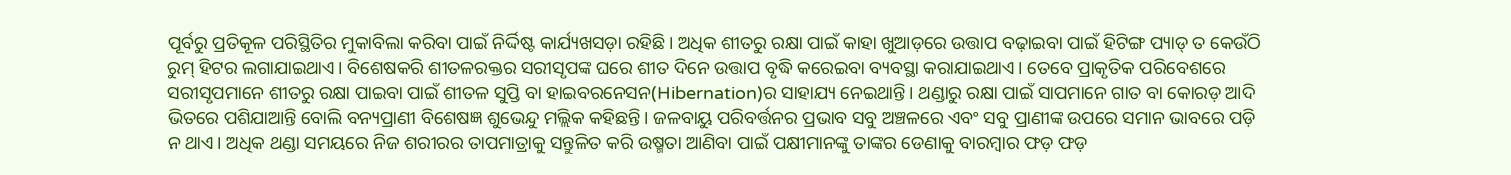ପୂର୍ବରୁ ପ୍ରତିକୂଳ ପରିସ୍ଥିତିର ମୁକାବିଲା କରିବା ପାଇଁ ନିର୍ଦ୍ଦିଷ୍ଟ କାର୍ଯ୍ୟଖସଡ଼ା ରହିଛି। ଅଧିକ ଶୀତରୁ ରକ୍ଷା ପାଇଁ କାହା ଖୁଆଡ଼ରେ ଉତ୍ତାପ ବଢ଼ାଇବା ପାଇଁ ହିଟିଙ୍ଗ ପ୍ୟାଡ୍‌ ତ କେଉଁଠି ରୁମ୍‌ ହିଟର ଲଗାଯାଇଥାଏ। ବିଶେଷକରି ଶୀତଳରକ୍ତର ସରୀସୃପଙ୍କ ଘରେ ଶୀତ ଦିନେ ଉତ୍ତାପ ବୃଦ୍ଧି କରେଇବା ବ୍ୟବସ୍ଥା କରାଯାଇଥାଏ। ତେବେ ପ୍ରାକୃତିକ ପରିବେଶରେ ସରୀସୃପମାନେ ଶୀତରୁ ରକ୍ଷା ପାଇବା ପାଇଁ ଶୀତଳ ସୁପ୍ତି ବା ହାଇବରନେସନ(Hibernation)ର ସାହାଯ୍ୟ ନେଇଥାନ୍ତି। ଥଣ୍ଡାରୁ ରକ୍ଷା ପାଇଁ ସାପମାନେ ଗାତ ବା କୋରଡ଼ ଆଦି ଭିତରେ ପଶିଯାଆନ୍ତି ବୋଲି ବନ୍ୟପ୍ରାଣୀ ବିଶେଷଜ୍ଞ ଶୁଭେନ୍ଦୁ ମଲ୍ଲିକ କହିଛନ୍ତି। ଜଳବାୟୁ ପରିବର୍ତ୍ତନର ପ୍ରଭାବ ସବୁ ଅଞ୍ଚଳରେ ଏବଂ ସବୁ ପ୍ରାଣୀଙ୍କ ଉପରେ ସମାନ ଭାବରେ ପଡ଼ି ନ ଥାଏ। ଅଧିକ ଥଣ୍ଡା ସମୟରେ ନିଜ ଶରୀରର ତାପମାତ୍ରାକୁ ସନ୍ତୁଳିତ କରି ଉଷ୍ମତା ଆଣିବା ପାଇଁ ପକ୍ଷୀମାନଙ୍କୁ ତାଙ୍କର ଡେଣାକୁ ବାରମ୍ବାର ଫଡ଼ ଫଡ଼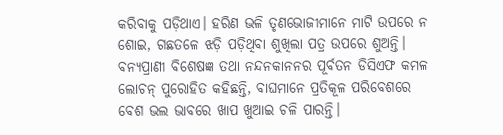କରିବାକୁ ପଡ଼ିଥାଏ। ହରିଣ ଭଳି ତୃଣଭୋଜୀମାନେ ମାଟି ଉପରେ ନ ଶୋଇ, ଗଛତଳେ ଝଡ଼ି ପଡ଼ିଥିବା ଶୁଖିଲା ପତ୍ର ଉପରେ ଶୁଅନ୍ତି।
ବନ୍ୟପ୍ରାଣୀ ବିଶେଷଜ୍ଞ ତଥା ନନ୍ଦନକାନନର ପୂର୍ବତନ ଡିସିଏଫ କମଳ ଲୋଚନ୍‌ ପୁରୋହିତ କହିଛନ୍ତି, ବାଘମାନେ ପ୍ରତିକୂଳ ପରିବେଶରେ ବେଶ ଭଲ ଭାବରେ ଖାପ ଖୁଆଇ ଚଳି ପାରନ୍ତି।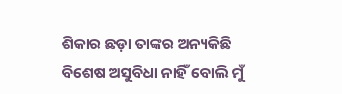ଶିକାର ଛଡ଼ା ତାଙ୍କର ଅନ୍ୟକିଛି ବିଶେଷ ଅସୁବିଧା ନାହିଁ ବୋଲି ମୁଁ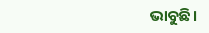ଭାବୁଛି।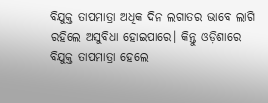ବିଯୁକ୍ତ ତାପମାତ୍ରା ଅଧିକ ଦିନ ଲଗାତର ଭାବେ ଲାଗି ରହିଲେ ଅସୁବିଧା ହୋଇପାରେ। କିନ୍ତୁ ଓଡ଼ିଶାରେ ବିଯୁକ୍ତ ତାପମାତ୍ରା ହେଲେ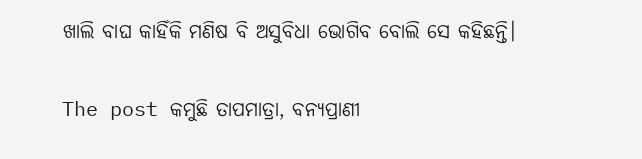ଖାଲି ବାଘ କାହିଁକି ମଣିଷ ବି ଅସୁବିଧା ଭୋଗିବ ବୋଲି ସେ କହିଛନ୍ତି।

The post କମୁଛି ତାପମାତ୍ରା, ବନ୍ୟପ୍ରାଣୀ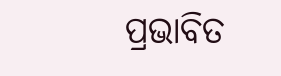ପ୍ରଭାବିତ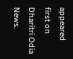appeared first on Dharitri Odia News.